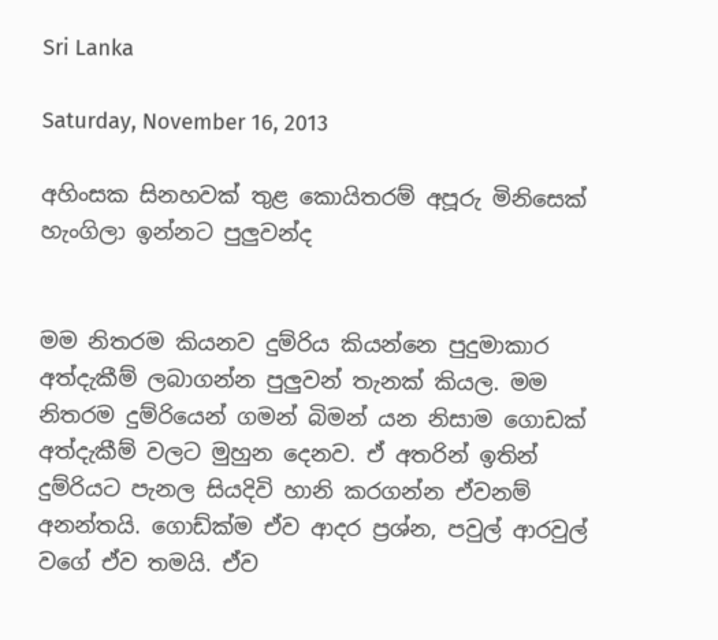Sri Lanka

Saturday, November 16, 2013

අහිංසක සිනහවක් තුළ කොයිතරම් අපූරු මිනිසෙක් හැංගිලා ඉන්නට පුලුවන්ද


මම නිතරම කියනව දුම්රිය කියන්නෙ පුදුමාකාර අත්දැකීම් ලබාගන්න පුලුවන් තැනක් කියල. මම නිතරම දුම්රියෙන් ගමන් බිමන් යන නිසාම ගොඩක් අත්දැකීම් වලට මුහුන දෙනව. ඒ අතරින් ඉතින් දුම්රියට පැනල සියදිවි හානි කරගන්න ඒවනම් අනන්තයි. ගොඩ්ක්ම ඒව ආදර ප්‍රශ්න, පවුල් ආරවුල් වගේ ඒව තමයි. ඒව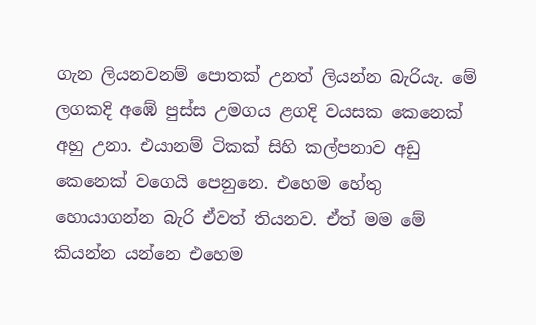ගැන ලියනවනම් පොතක් උනත් ලියන්න බැරියැ. මේ ලගකදි අඹේ පුස්ස උමගය ළගදි වයසක කෙනෙක් අහු උනා. එයානම් ටිකක් සිහි කල්පනාව අඩු කෙනෙක් වගෙයි පෙනුනෙ. එහෙම හේතු හොයාගන්න බැරි ඒවත් තියනව. ඒත් මම මේ කියන්න යන්නෙ එහෙම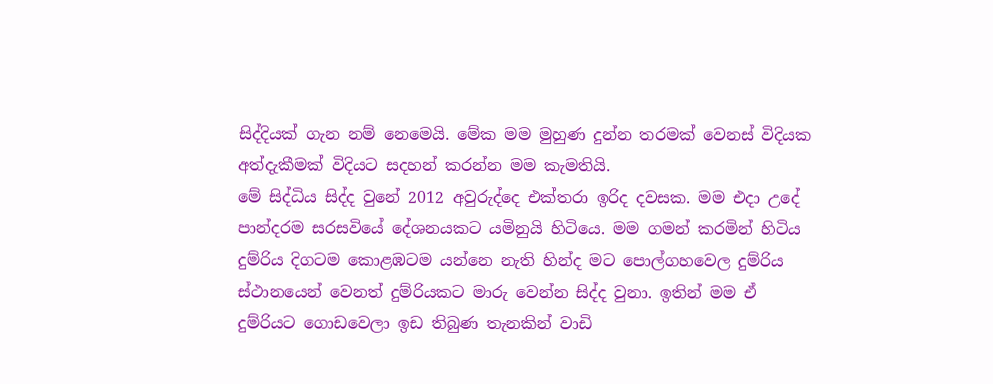සිද්දියක් ගැන නම් නෙමෙයි. මේක මම මුහුණ දුන්න තරමක් වෙනස් විදියක අත්දැකීමක් විදියට සදහන් කරන්න මම කැමතියි.
මේ සිද්ධිය සිද්ද වුනේ 2012 අවුරුද්දෙ එක්තරා ඉරිද දවසක. මම එදා උදේ පාන්දරම සරසවියේ දේශනයකට යමිනුයි හිටියෙ. මම ගමන් කරමින් හිටිය දුම්රිය දිගටම කොළඹටම යන්නෙ නැති හින්ද මට පොල්ගහවෙල දුම්රිය ස්ථානයෙන් වෙනත් දුම්රියකට මාරු වෙන්න සිද්ද වුනා. ඉතින් මම ඒ දුම්රියට ගොඩවෙලා ඉඩ තිබුණ තැනකින් වාඩි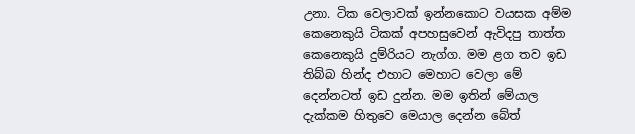උනා. ටික වෙලාවක් ඉන්නකොට වයසක අම්ම කෙනෙකුයි ටිකක් අපහසුවෙන් ඇවිදපු තාත්ත කෙනෙකුයි දුම්රියට නැග්ග. මම ළග තව ඉඩ තිබ්බ හින්ද එහාට මෙහාට වෙලා මේ දෙන්නටත් ඉඩ දුන්න. මම ඉතින් මේයාල දැක්කම හිතුවෙ මෙයාල දෙන්න බේත්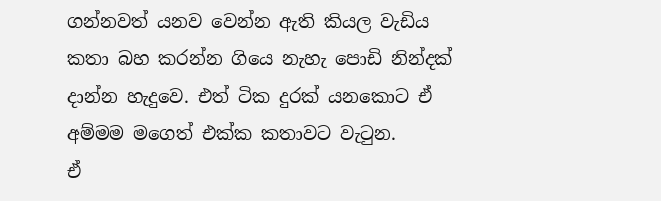ගන්නවත් යනව වෙන්න ඇති කියල වැඩිය කතා බහ කරන්න ගියෙ නැහැ පොඩි නින්දක් දාන්න හැදුවෙ. එත් ටික දුරක් යනකොට ඒ අම්මම මගෙත් එක්ක කතාවට වැටුන.
ඒ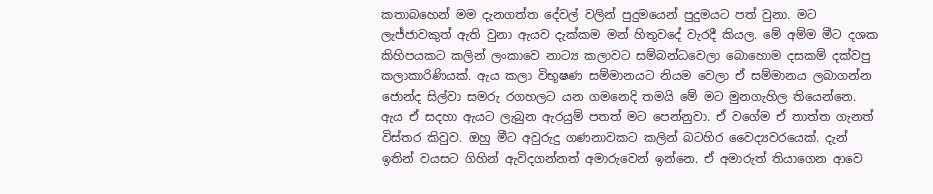කතාබහෙන් මම දැනගත්ත දේවල් වලින් පුදුමයෙන් පුදුමයට පත් වුනා. මට ලැජ්ජාවකුත් ඇති වුනා ඇයව දැක්කම මන් හිතුවදේ වැරදී කියල. මේ අම්ම මීට දශක කිහිපයකට කලින් ලංකාවෙ නාට්‍ය කලාවට සම්බන්ධවෙලා බොහොම දසකම් දක්වපු කලාකාරිණියක්. ඇය කලා විභූෂණ සම්මානයට නියම වෙලා ඒ සම්මානය ලබාගන්න ජොන්ද සිල්වා සමරු රගහලට යන ගමනෙදි තමයි මේ මට මුනගැහිල තියෙන්නෙ. ඇය ඒ සදහා ඇයට ලැබුන ඇරයුම් පතත් මට පෙන්නුවා. ඒ වගේම ඒ තාත්ත ගැනත් විස්තර කිවුව. ඔහු මීට අවුරුදු ගණනාවකට කලින් බටහිර වෛද්‍යවරයෙක්. දැන් ඉතින් වයසට ගිහින් ඇවිදගන්නත් අමාරුවෙන් ඉන්නෙ. ඒ අමාරුත් තියාගෙන ආවෙ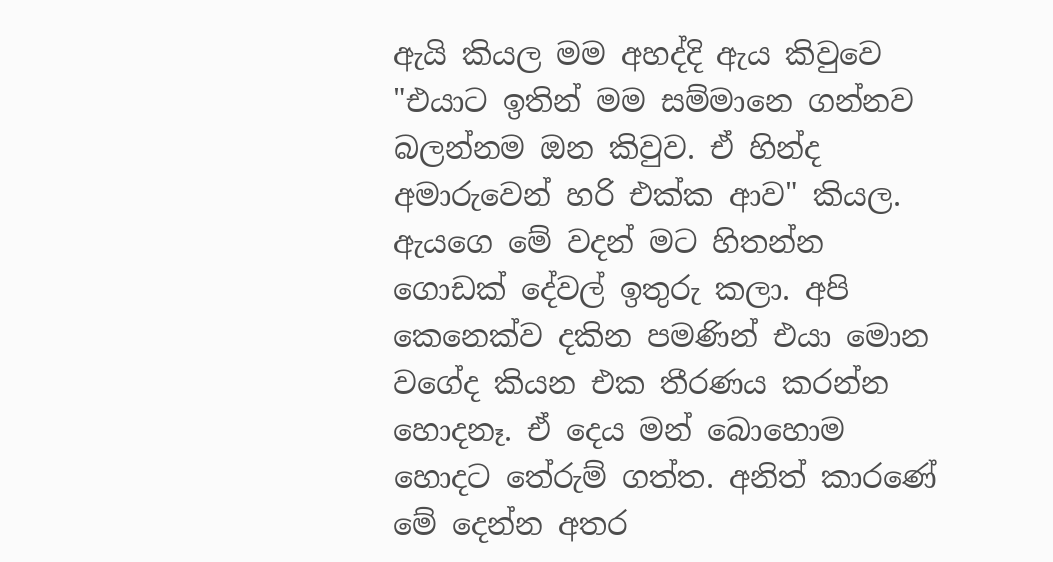ඇයි කියල මම අහද්දි ඇය කිවුවෙ "එයාට ඉතින් මම සම්මානෙ ගන්නව බලන්නම ඔන කිවුව. ඒ හින්ද අමාරුවෙන් හරි එක්ක ආව" කියල.
ඇයගෙ මේ වදන් මට හිතන්න ගොඩක් දේවල් ඉතුරු කලා. අපි කෙනෙක්ව දකින පමණින් එයා මොන වගේද කියන එක තීරණය කරන්න හොදනෑ. ඒ දෙය මන් බොහොම හොදට තේරුම් ගත්ත. අනිත් කාරණේ මේ දෙන්න අතර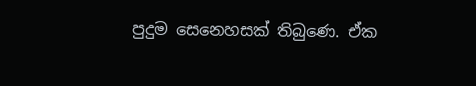පුදුම සෙනෙහසක් තිබුණෙ. ඒක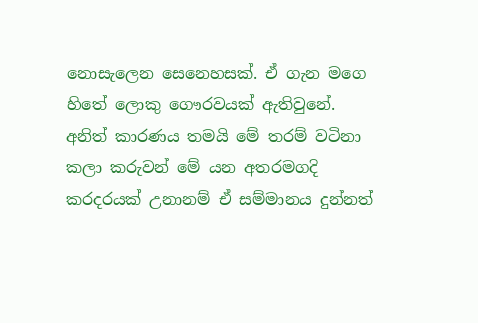නොසැලෙන සෙනෙහසක්. ඒ ගැන මගෙ හිතේ ලොකු ගෞරවයක් ඇතිවුනේ. අනිත් කාරණය තමයි මේ තරම් වටිනා කලා කරුවන් මේ යන අතරමගදි කරදරයක් උනානම් ඒ සම්මානය දුන්නත්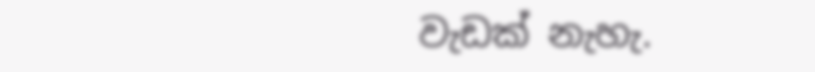වැඩක් නැහැ.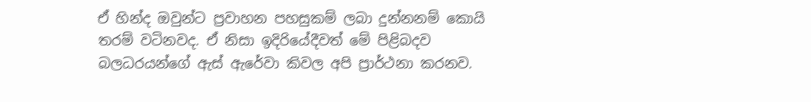ඒ හින්ද ඔවුන්ට ප්‍රවාහන පහසුකම් ලබා දුන්නනම් කොයි තරම් වටිනවද. ඒ නිසා ඉදිරියේදීවත් මේ පිළිබදව බලධරයන්ගේ ඇස් ඇරේවා කිවල අපි ප්‍රාර්ථනා කරනව.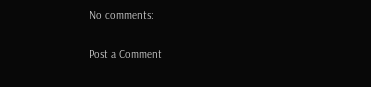No comments:

Post a Comment